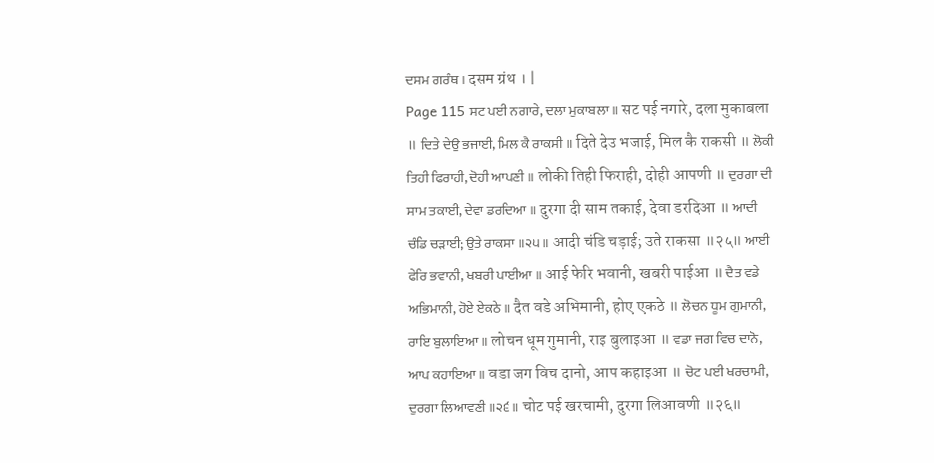ਦਸਮ ਗਰੰਥ । दसम ग्रंथ । |
Page 115 ਸਟ ਪਈ ਨਗਾਰੇ, ਦਲਾ ਮੁਕਾਬਲਾ ॥ सट पई नगारे, दला मुकाबला ॥ ਦਿਤੇ ਦੇਉ ਭਜਾਈ, ਮਿਲ ਕੈ ਰਾਕਸੀ ॥ दिते देउ भजाई, मिल कै राकसी ॥ ਲੋਕੀ ਤਿਹੀ ਫਿਰਾਹੀ, ਦੋਹੀ ਆਪਣੀ ॥ लोकी तिही फिराही, दोही आपणी ॥ ਦੁਰਗਾ ਦੀ ਸਾਮ ਤਕਾਈ, ਦੇਵਾ ਡਰਦਿਆ ॥ दुरगा दी साम तकाई, देवा डरदिआ ॥ ਆਦੀ ਚੰਡਿ ਚੜਾਈ; ਉਤੇ ਰਾਕਸਾ ॥੨੫॥ आदी चंडि चड़ाई; उते राकसा ॥२५॥ ਆਈ ਫੇਰਿ ਭਵਾਨੀ, ਖਬਰੀ ਪਾਈਆ ॥ आई फेरि भवानी, खबरी पाईआ ॥ ਦੈਤ ਵਡੇ ਅਭਿਮਾਨੀ, ਹੋਏ ਏਕਠੇ ॥ दैत वडे अभिमानी, होए एकठे ॥ ਲੋਚਨ ਧੂਮ ਗੁਮਾਨੀ, ਰਾਇ ਬੁਲਾਇਆ ॥ लोचन धूम गुमानी, राइ बुलाइआ ॥ ਵਡਾ ਜਗ ਵਿਚ ਦਾਨੋ, ਆਪ ਕਹਾਇਆ ॥ वडा जग विच दानो, आप कहाइआ ॥ ਚੋਟ ਪਈ ਖਰਚਾਮੀ, ਦੁਰਗਾ ਲਿਆਵਣੀ ॥੨੬॥ चोट पई खरचामी, दुरगा लिआवणी ॥२६॥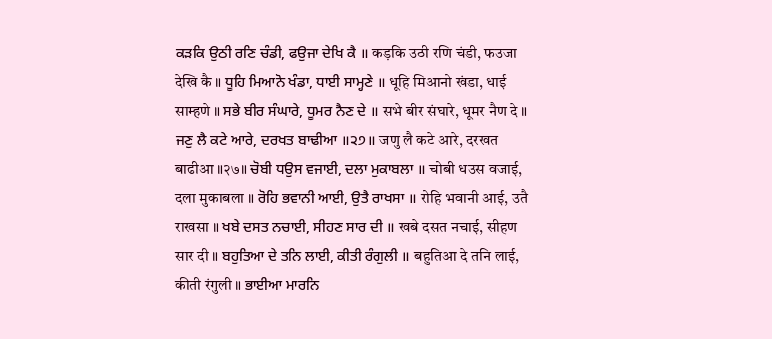ਕੜਕਿ ਉਠੀ ਰਣਿ ਚੰਡੀ, ਫਉਜਾ ਦੇਖਿ ਕੈ ॥ कड़कि उठी रणि चंडी, फउजा देखि कै ॥ ਧੂਹਿ ਮਿਆਨੋ ਖੰਡਾ, ਧਾਈ ਸਾਮ੍ਹਣੇ ॥ धूहि मिआनो खंडा, धाई साम्हणे ॥ ਸਭੇ ਬੀਰ ਸੰਘਾਰੇ, ਧੂਮਰ ਨੈਣ ਦੇ ॥ सभे बीर संघारे, धूमर नैण दे ॥ ਜਣੁ ਲੈ ਕਟੇ ਆਰੇ, ਦਰਖਤ ਬਾਢੀਆ ॥੨੭॥ जणु लै कटे आरे, दरखत बाढीआ ॥२७॥ ਚੋਬੀ ਧਉਸ ਵਜਾਈ, ਦਲਾ ਮੁਕਾਬਲਾ ॥ चोबी धउस वजाई, दला मुकाबला ॥ ਰੋਹਿ ਭਵਾਨੀ ਆਈ, ਉਤੈ ਰਾਖਸਾ ॥ रोहि भवानी आई, उतै राखसा ॥ ਖਬੇ ਦਸਤ ਨਚਾਈ, ਸੀਹਣ ਸਾਰ ਦੀ ॥ खबे दसत नचाई, सीहण सार दी ॥ ਬਹੁਤਿਆ ਦੇ ਤਨਿ ਲਾਈ, ਕੀਤੀ ਰੰਗੁਲੀ ॥ बहुतिआ दे तनि लाई, कीती रंगुली ॥ ਭਾਈਆ ਮਾਰਨਿ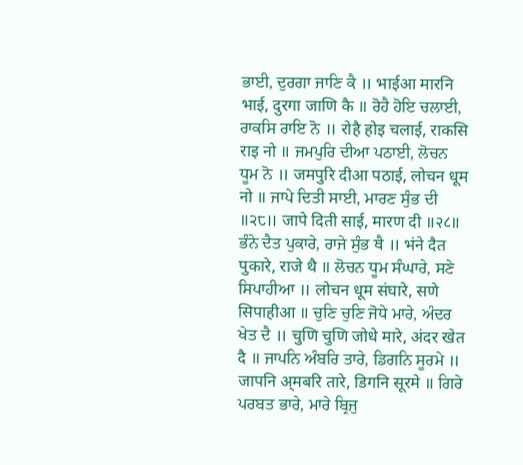ਭਾਈ, ਦੁਰਗਾ ਜਾਣਿ ਕੈ ॥ भाईआ मारनि भाई, दुरगा जाणि कै ॥ ਰੋਹੈ ਹੋਇ ਚਲਾਈ, ਰਾਕਸਿ ਰਾਇ ਨੋ ॥ रोहै होइ चलाई, राकसि राइ नो ॥ ਜਮਪੁਰਿ ਦੀਆ ਪਠਾਈ, ਲੋਚਨ ਧੂਮ ਨੋ ॥ जमपुरि दीआ पठाई, लोचन धूम नो ॥ ਜਾਪੇ ਦਿਤੀ ਸਾਈ, ਮਾਰਣ ਸੁੰਭ ਦੀ ॥੨੮॥ जापे दिती साई, मारण दी ॥२८॥ ਭੰਨੇ ਦੈਤ ਪੁਕਾਰੇ, ਰਾਜੇ ਸੁੰਭ ਥੈ ॥ भंने दैत पुकारे, राजे थै ॥ ਲੋਚਨ ਧੂਮ ਸੰਘਾਰੇ, ਸਣੇ ਸਿਪਾਹੀਆ ॥ लोचन धूम संघारे, सणे सिपाहीआ ॥ ਚੁਣਿ ਚੁਣਿ ਜੋਧੇ ਮਾਰੇ, ਅੰਦਰ ਖੇਤ ਦੈ ॥ चुणि चुणि जोधे मारे, अंदर खेत दै ॥ ਜਾਪਨਿ ਅੰਬਰਿ ਤਾਰੇ, ਡਿਗਨਿ ਸੂਰਮੇ ॥ जापनि अ्मबरि तारे, डिगनि सूरमे ॥ ਗਿਰੇ ਪਰਬਤ ਭਾਰੇ, ਮਾਰੇ ਬ੍ਰਿਜੁ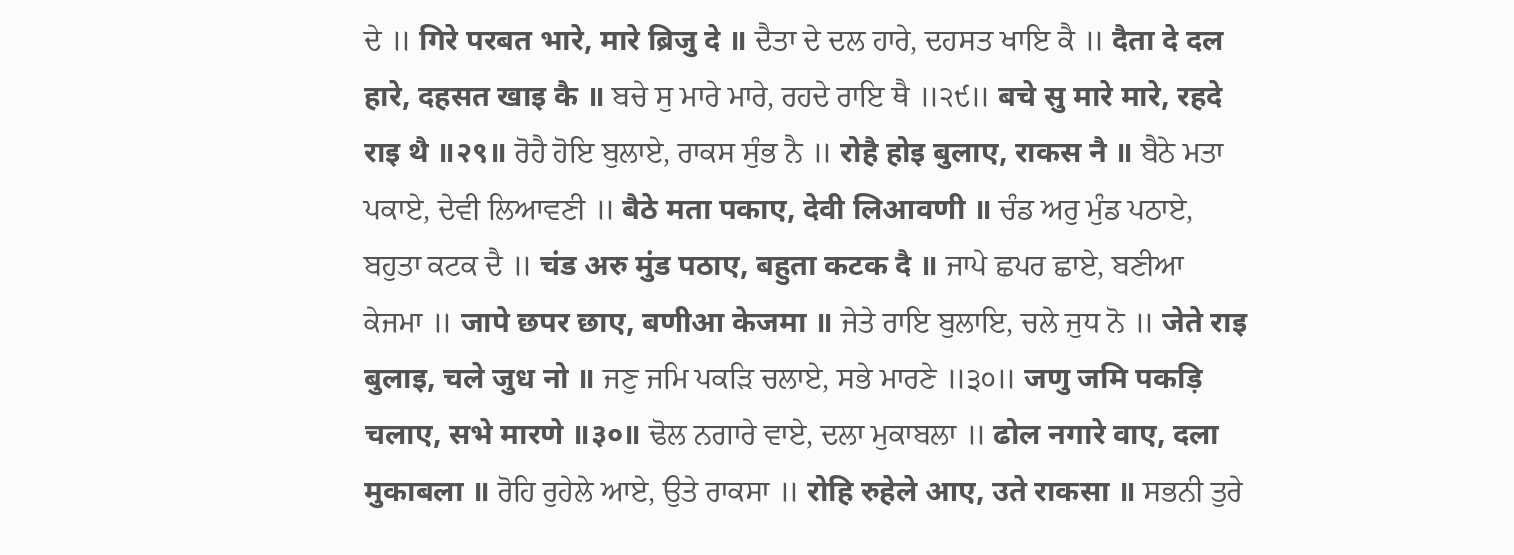ਦੇ ॥ गिरे परबत भारे, मारे ब्रिजु दे ॥ ਦੈਤਾ ਦੇ ਦਲ ਹਾਰੇ, ਦਹਸਤ ਖਾਇ ਕੈ ॥ दैता दे दल हारे, दहसत खाइ कै ॥ ਬਚੇ ਸੁ ਮਾਰੇ ਮਾਰੇ, ਰਹਦੇ ਰਾਇ ਥੈ ॥੨੯॥ बचे सु मारे मारे, रहदे राइ थै ॥२९॥ ਰੋਹੈ ਹੋਇ ਬੁਲਾਏ, ਰਾਕਸ ਸੁੰਭ ਨੈ ॥ रोहै होइ बुलाए, राकस नै ॥ ਬੈਠੇ ਮਤਾ ਪਕਾਏ, ਦੇਵੀ ਲਿਆਵਣੀ ॥ बैठे मता पकाए, देवी लिआवणी ॥ ਚੰਡ ਅਰੁ ਮੁੰਡ ਪਠਾਏ, ਬਹੁਤਾ ਕਟਕ ਦੈ ॥ चंड अरु मुंड पठाए, बहुता कटक दै ॥ ਜਾਪੇ ਛਪਰ ਛਾਏ, ਬਣੀਆ ਕੇਜਮਾ ॥ जापे छपर छाए, बणीआ केजमा ॥ ਜੇਤੇ ਰਾਇ ਬੁਲਾਇ, ਚਲੇ ਜੁਧ ਨੋ ॥ जेते राइ बुलाइ, चले जुध नो ॥ ਜਣੁ ਜਮਿ ਪਕੜਿ ਚਲਾਏ, ਸਭੇ ਮਾਰਣੇ ॥੩੦॥ जणु जमि पकड़ि चलाए, सभे मारणे ॥३०॥ ਢੋਲ ਨਗਾਰੇ ਵਾਏ, ਦਲਾ ਮੁਕਾਬਲਾ ॥ ढोल नगारे वाए, दला मुकाबला ॥ ਰੋਹਿ ਰੁਹੇਲੇ ਆਏ, ਉਤੇ ਰਾਕਸਾ ॥ रोहि रुहेले आए, उते राकसा ॥ ਸਭਨੀ ਤੁਰੇ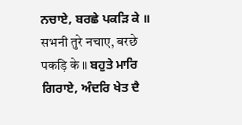ਨਚਾਏ, ਬਰਛੇ ਪਕੜਿ ਕੇ ॥ सभनी तुरे नचाए, बरछे पकड़ि के ॥ ਬਹੁਤੇ ਮਾਰਿ ਗਿਰਾਏ, ਅੰਦਰਿ ਖੇਤ ਦੈ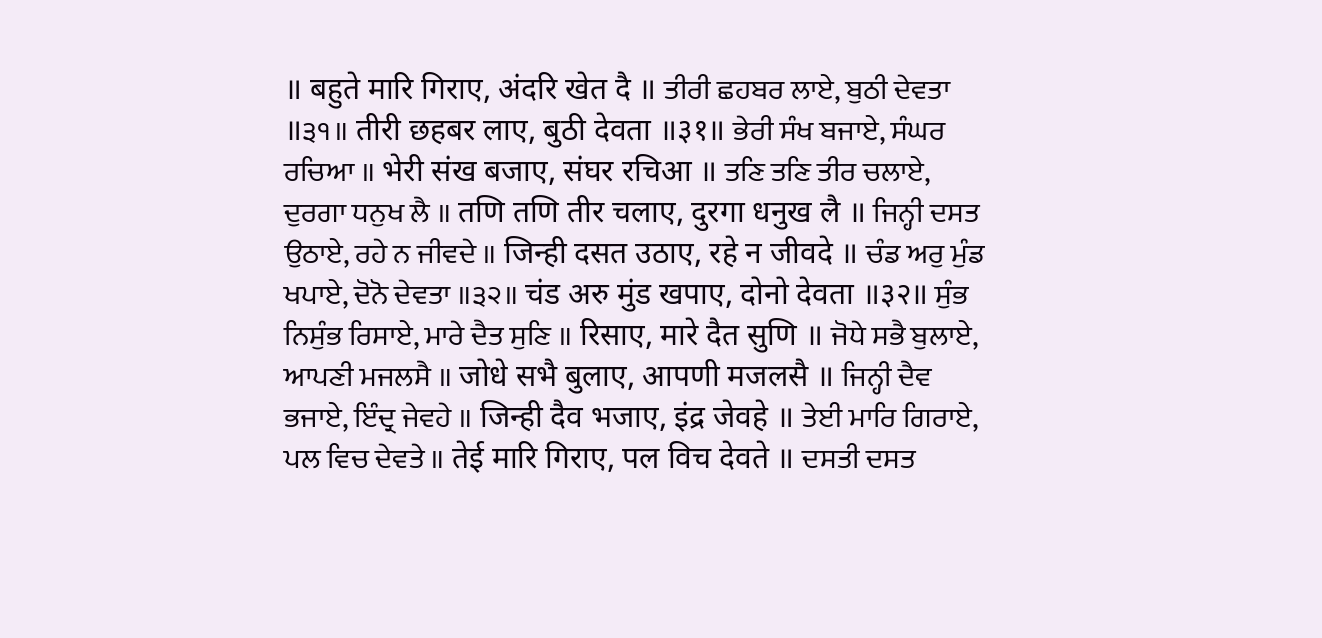॥ बहुते मारि गिराए, अंदरि खेत दै ॥ ਤੀਰੀ ਛਹਬਰ ਲਾਏ, ਬੁਠੀ ਦੇਵਤਾ ॥੩੧॥ तीरी छहबर लाए, बुठी देवता ॥३१॥ ਭੇਰੀ ਸੰਖ ਬਜਾਏ, ਸੰਘਰ ਰਚਿਆ ॥ भेरी संख बजाए, संघर रचिआ ॥ ਤਣਿ ਤਣਿ ਤੀਰ ਚਲਾਏ, ਦੁਰਗਾ ਧਨੁਖ ਲੈ ॥ तणि तणि तीर चलाए, दुरगा धनुख लै ॥ ਜਿਨ੍ਹੀ ਦਸਤ ਉਠਾਏ, ਰਹੇ ਨ ਜੀਵਦੇ ॥ जिन्ही दसत उठाए, रहे न जीवदे ॥ ਚੰਡ ਅਰੁ ਮੁੰਡ ਖਪਾਏ, ਦੋਨੋ ਦੇਵਤਾ ॥੩੨॥ चंड अरु मुंड खपाए, दोनो देवता ॥३२॥ ਸੁੰਭ ਨਿਸੁੰਭ ਰਿਸਾਏ, ਮਾਰੇ ਦੈਤ ਸੁਣਿ ॥ रिसाए, मारे दैत सुणि ॥ ਜੋਧੇ ਸਭੈ ਬੁਲਾਏ, ਆਪਣੀ ਮਜਲਸੈ ॥ जोधे सभै बुलाए, आपणी मजलसै ॥ ਜਿਨ੍ਹੀ ਦੈਵ ਭਜਾਏ, ਇੰਦ੍ਰ ਜੇਵਹੇ ॥ जिन्ही दैव भजाए, इंद्र जेवहे ॥ ਤੇਈ ਮਾਰਿ ਗਿਰਾਏ, ਪਲ ਵਿਚ ਦੇਵਤੇ ॥ तेई मारि गिराए, पल विच देवते ॥ ਦਸਤੀ ਦਸਤ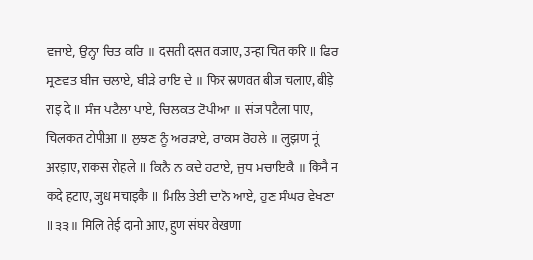ਵਜਾਏ, ਉਨ੍ਹਾ ਚਿਤ ਕਰਿ ॥ दसती दसत वजाए, उन्हा चित करि ॥ ਫਿਰ ਸ੍ਰਣਵਤ ਬੀਜ ਚਲਾਏ, ਬੀੜੇ ਰਾਇ ਦੇ ॥ फिर स्रणवत बीज चलाए, बीड़े राइ दे ॥ ਸੰਜ ਪਟੈਲਾ ਪਾਏ, ਚਿਲਕਤ ਟੋਪੀਆ ॥ संज पटैला पाए, चिलकत टोपीआ ॥ ਲੁਝਣ ਨੂੰ ਅਰੜਾਏ, ਰਾਕਸ ਰੋਹਲੇ ॥ लुझण नूं अरड़ाए, राकस रोहले ॥ ਕਿਨੈ ਨ ਕਦੇ ਹਟਾਏ, ਜੁਧ ਮਚਾਇਕੈ ॥ किनै न कदे हटाए, जुध मचाइकै ॥ ਮਿਲਿ ਤੇਈ ਦਾਨੋ ਆਏ, ਹੁਣ ਸੰਘਰ ਵੇਖਣਾ ॥੩੩॥ मिलि तेई दानो आए, हुण संघर वेखणा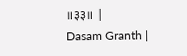॥३३॥ |
Dasam Granth |